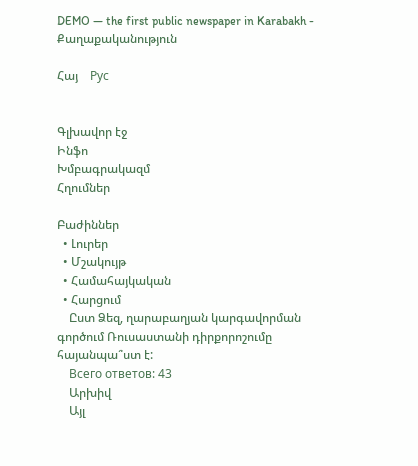DEMO — the first public newspaper in Karabakh - Քաղաքականություն

Հայ    Рус


Գլխավոր էջ
Ինֆո
Խմբագրակազմ
Հղումներ

Բաժիններ
  • Լուրեր
  • Մշակույթ
  • Համահայկական
  • Հարցում
    Ըստ Ձեզ, ղարաբաղյան կարգավորման գործում Ռուսաստանի դիրքորոշումը հայանպա՞ստ է:
    Всего ответов: 43
    Արխիվ
    Այլ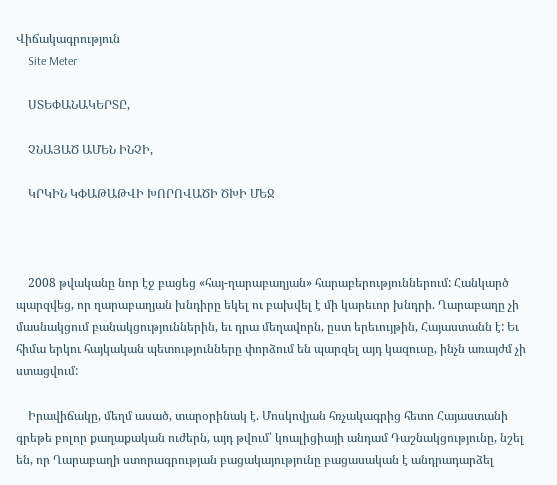Վիճակագրություն
    Site Meter

    ՍՏԵՓԱՆԱԿԵՐՏԸ,

    ՉՆԱՅԱԾ ԱՄԵՆ ԻՆՉԻ,

    ԿՐԿԻՆ ԿՓԱԹԱԹՎԻ ԽՈՐՈՎԱԾԻ ԾԽԻ ՄԵՋ



    2008 թվականը նոր էջ բացեց «հայ-ղարաբաղյան» հարաբերություններում: Հանկարծ պարզվեց, որ ղարաբաղյան խնդիրը եկել ու բախվել է մի կարեւոր խնդրի. Ղարաբաղը չի մասնակցում բանակցություններին, եւ դրա մեղավորն, ըստ երեւույթին, Հայաստանն է: Եւ հիմա երկու հայկական պետությունները փորձում են պարզել այդ կազուսը, ինչն առայժմ չի ստացվում:

    Իրավիճակը, մեղմ ասած, տարօրինակ է. Մոսկովյան հռչակագրից հետո Հայաստանի գրեթե բոլոր քաղաքական ուժերն, այդ թվում՝ կոալիցիայի անդամ Դաշնակցությունը, նշել են, որ Ղարաբաղի ստորագրության բացակայությունը բացասական է անդրադարձել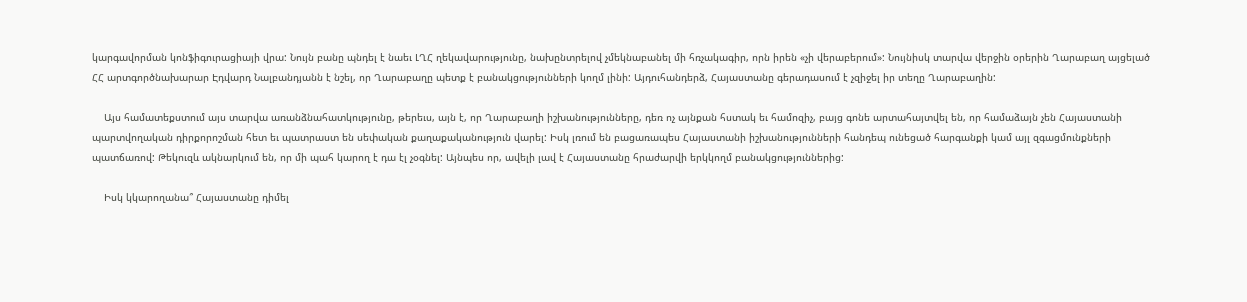կարգավորման կոնֆիգուրացիայի վրա: Նույն բանը պնդել է նաեւ ԼՂՀ ղեկավարությունը, նախընտրելով չմեկնաբանել մի հռչակագիր, որն իրեն «չի վերաբերում»: Նույնիսկ տարվա վերջին օրերին Ղարաբաղ այցելած ՀՀ արտգործնախարար Էդվարդ Նալբանդյանն է նշել, որ Ղարաբաղը պետք է բանակցությունների կողմ լինի: Այդուհանդերձ, Հայաստանը գերադասում է չզիջել իր տեղը Ղարաբաղին:

    Այս համատեքստում այս տարվա առանձնահատկությունը, թերեւս, այն է, որ Ղարաբաղի իշխանությունները, դեռ ոչ այնքան հստակ եւ համոզիչ, բայց գոնե արտահայտվել են, որ համաձայն չեն Հայաստանի պարտվողական դիրքորոշման հետ եւ պատրաստ են սեփական քաղաքականություն վարել: Իսկ լռում են բացառապես Հայաստանի իշխանությունների հանդեպ ունեցած հարգանքի կամ այլ զգացմունքների պատճառով: Թեկուզև ակնարկում են, որ մի պահ կարող է դա էլ չօգնել: Այնպես որ, ավելի լավ է Հայաստանը հրաժարվի երկկողմ բանակցություններից:

    Իսկ կկարողանա՞ Հայաստանը դիմել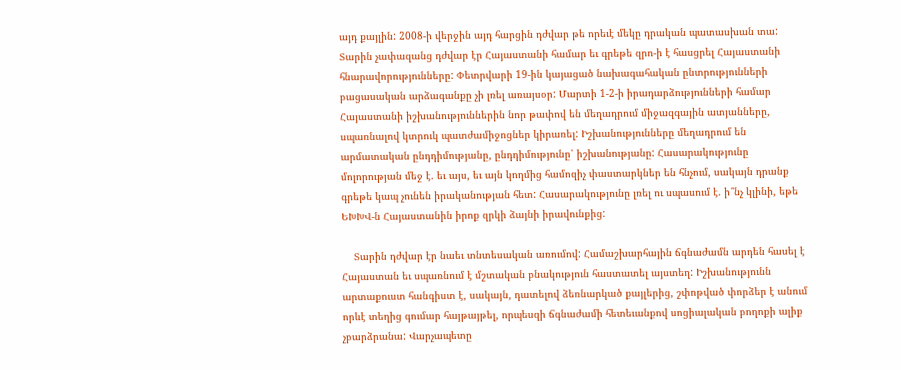այդ քայլին: 2008-ի վերջին այդ հարցին դժվար թե որեւէ մեկը դրական պատասխան տա: Տարին չափազանց դժվար էր Հայաստանի համար եւ գրեթե զրո-ի է հասցրել Հայաստանի հնարավորությունները: Փետրվարի 19-ին կայացած նախագահական ընտրությունների բացասական արձագանքը չի լռել առայսօր: Մարտի 1-2-ի իրադարձությունների համար Հայաստանի իշխանություններին նոր թափով են մեղադրում միջազգային ատյանները, սպառնալով կտրուկ պատժամիջոցներ կիրառել: Իշխանությունները մեղադրում են արմատական ընդդիմությանը, ընդդիմությունը՝ իշխանությանը: Հասարակությունը մոլորության մեջ է. եւ այս, եւ այն կողմից համոզիչ փաստարկներ են հնչում, սակայն դրանք գրեթե կապ չունեն իրականության հետ: Հասարակությունը լռել ու սպասում է. ի՞նչ կլինի, եթե ԵԽԽՎ-ն Հայաստանին իրոք զրկի ձայնի իրավունքից:

    Տարին դժվար էր նաեւ տնտեսական առումով: Համաշխարհային ճգնաժամն արդեն հասել է Հայաստան եւ սպառնում է մշտական բնակություն հաստատել այստեղ: Իշխանությունն արտաքուստ հանգիստ է, սակայն, դատելով ձեռնարկած քայլերից, շփոթված փորձեր է անում որևէ տեղից գումար հայթայթել, որպեսզի ճգնաժամի հետեւանքով սոցիալական բողոքի ալիք չբարձրանա: Վարչապետը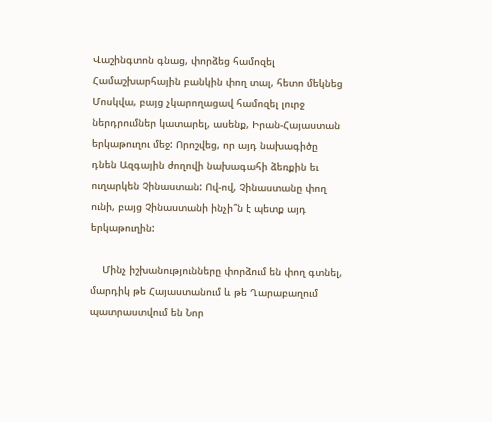Վաշինգտոն գնաց, փորձեց համոզել Համաշխարհային բանկին փող տալ, հետո մեկնեց Մոսկվա, բայց չկարողացավ համոզել լուրջ ներդրումներ կատարել, ասենք, Իրան-Հայաստան երկաթուղու մեջ: Որոշվեց, որ այդ նախագիծը դնեն Ազգային ժողովի նախագահի ձեռքին եւ ուղարկեն Չինաստան: Ով-ով, Չինաստանը փող ունի, բայց Չինաստանի ինչի՞ն է պետք այդ երկաթուղին:

    Մինչ իշխանությունները փորձում են փող գտնել, մարդիկ թե Հայաստանում և թե Ղարաբաղում պատրաստվում են Նոր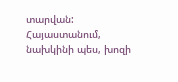տարվան: Հայաստանում, նախկինի պես, խոզի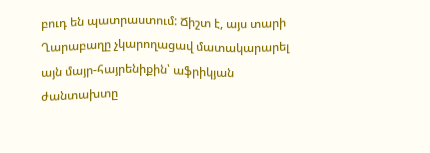բուդ են պատրաստում: Ճիշտ է, այս տարի Ղարաբաղը չկարողացավ մատակարարել այն մայր-հայրենիքին՝ աֆրիկյան ժանտախտը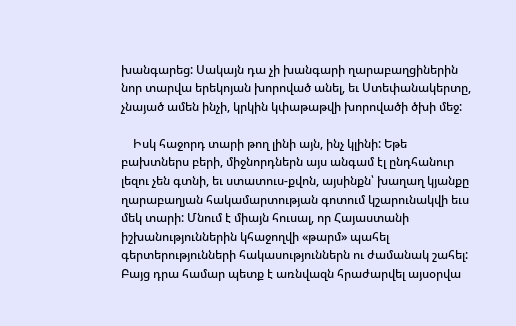խանգարեց: Սակայն դա չի խանգարի ղարաբաղցիներին նոր տարվա երեկոյան խորոված անել, եւ Ստեփանակերտը, չնայած ամեն ինչի, կրկին կփաթաթվի խորովածի ծխի մեջ:

    Իսկ հաջորդ տարի թող լինի այն, ինչ կլինի: Եթե բախտներս բերի, միջնորդներն այս անգամ էլ ընդհանուր լեզու չեն գտնի, եւ ստատուս-քվոն, այսինքն՝ խաղաղ կյանքը ղարաբաղյան հակամարտության գոտում կշարունակվի եւս մեկ տարի: Մնում է միայն հուսալ, որ Հայաստանի իշխանություններին կհաջողվի «թարմ» պահել գերտերությունների հակասություններն ու ժամանակ շահել: Բայց դրա համար պետք է առնվազն հրաժարվել այսօրվա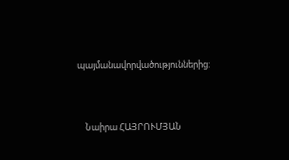պայմանավորվածություններից:



    Նաիրա ՀԱՅՐՈՒՄՅԱՆ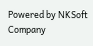Powered by NKSoft Company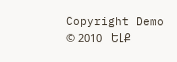Copyright Demo © 2010   ԵԼՔ